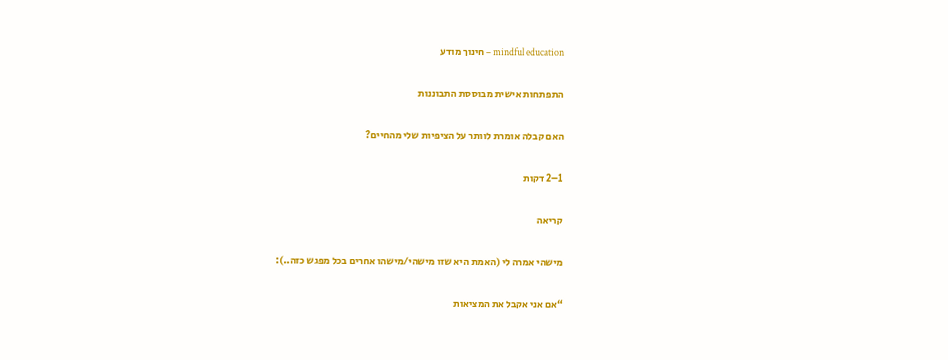mindful education – חינוך מודע

התפתחות אישית מבוססת התבוננות

האם קבלה אומרת לוותר על הציפיות שלי מהחיים?

1–2 דקות

קריאה

מישהי אמרה לי (האמת היא שזו מישהי/מישהו אחרים בכל מפגש כזה..):

“אם אני אקבל את המציאות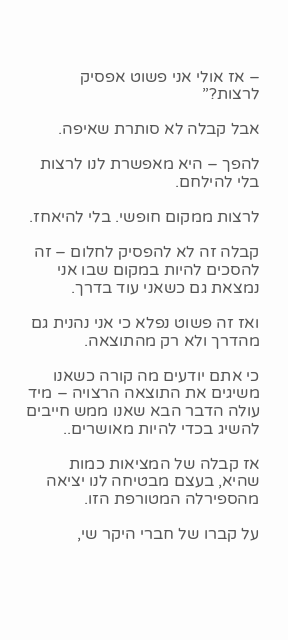– אז אולי אני פשוט אפסיק לרצות?”

אבל קבלה לא סותרת שאיפה.

להפך – היא מאפשרת לנו לרצות בלי להילחם.

לרצות ממקום חופשי. בלי להיאחז.

קבלה זה לא להפסיק לחלום – זה להסכים להיות במקום שבו אני נמצאת גם כשאני עוד בדרך.

ואז זה פשוט נפלא כי אני נהנית גם מהדרך ולא רק מהתוצאה.

כי אתם יודעים מה קורה כשאנו משיגים את התוצאה הרצויה – מיד עולה הדבר הבא שאנו ממש חייבים להשיג בכדי להיות מאושרים..

אז קבלה של המציאות כמות שהיא, בעצם מבטיחה לנו יציאה מהספירלה המטורפת הזו.

על קברו של חברי היקר שי,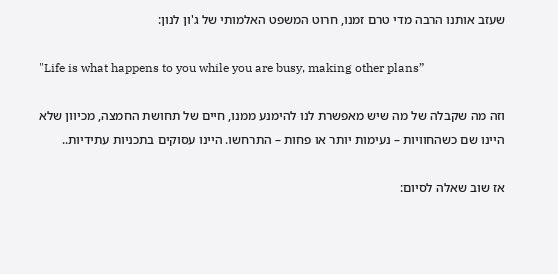שעזב אותנו הרבה מדי טרם זמנו, חרוט המשפט האלמותי של ג'ון לנון:

"Life is what happens to you while you are busy, making other plans”

וזה מה שקבלה של מה שיש מאפשרת לנו להימנע ממנו, חיים של תחושת החמצה, מכיוון שלא היינו שם כשהחוויות – נעימות יותר או פחות – התרחשו. היינו עסוקים בתכניות עתידיות..

אז שוב שאלה לסיום: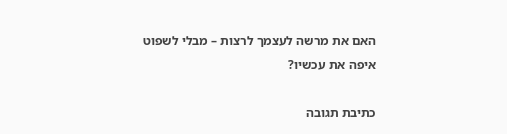האם את מרשה לעצמך לרצות – מבלי לשפוט איפה את עכשיו?

כתיבת תגובה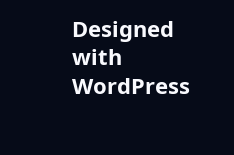Designed with WordPress